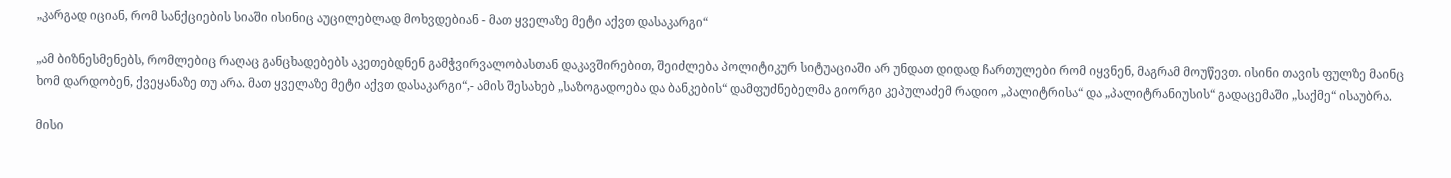„კარგად იციან, რომ სანქციების სიაში ისინიც აუცილებლად მოხვდებიან - მათ ყველაზე მეტი აქვთ დასაკარგი“

„ამ ბიზნესმენებს, რომლებიც რაღაც განცხადებებს აკეთებდნენ გამჭვირვალობასთან დაკავშირებით, შეიძლება პოლიტიკურ სიტუაციაში არ უნდათ დიდად ჩართულები რომ იყვნენ, მაგრამ მოუწევთ. ისინი თავის ფულზე მაინც ხომ დარდობენ, ქვეყანაზე თუ არა. მათ ყველაზე მეტი აქვთ დასაკარგი“,- ამის შესახებ „საზოგადოება და ბანკების“ დამფუძნებელმა გიორგი კეპულაძემ რადიო „პალიტრისა“ და „პალიტრანიუსის“ გადაცემაში „საქმე“ ისაუბრა.

მისი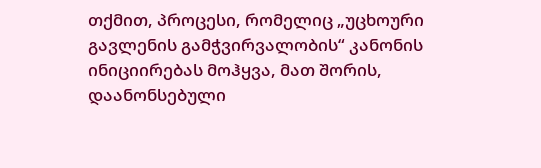თქმით, პროცესი, რომელიც „უცხოური გავლენის გამჭვირვალობის“ კანონის ინიციირებას მოჰყვა, მათ შორის, დაანონსებული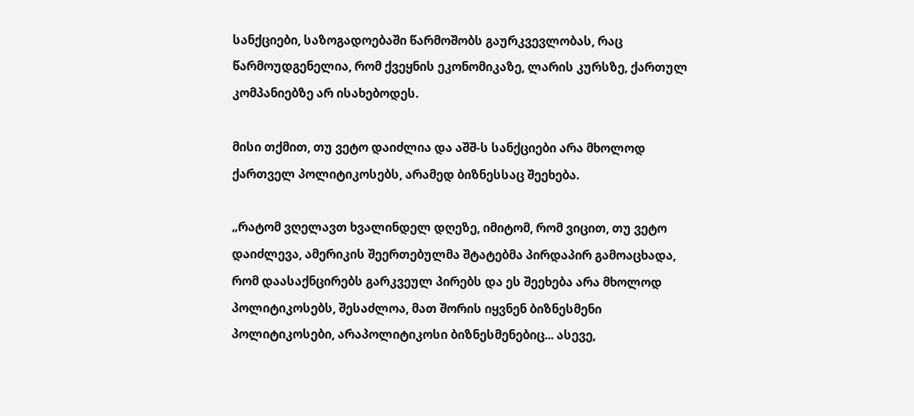სანქციები, საზოგადოებაში წარმოშობს გაურკვევლობას, რაც წარმოუდგენელია, რომ ქვეყნის ეკონომიკაზე, ლარის კურსზე, ქართულ კომპანიებზე არ ისახებოდეს.

მისი თქმით, თუ ვეტო დაიძლია და აშშ-ს სანქციები არა მხოლოდ ქართველ პოლიტიკოსებს, არამედ ბიზნესსაც შეეხება.

„რატომ ვღელავთ ხვალინდელ დღეზე, იმიტომ, რომ ვიცით, თუ ვეტო დაიძლევა, ამერიკის შეერთებულმა შტატებმა პირდაპირ გამოაცხადა, რომ დაასაქნცირებს გარკვეულ პირებს და ეს შეეხება არა მხოლოდ პოლიტიკოსებს, შესაძლოა, მათ შორის იყვნენ ბიზნესმენი პოლიტიკოსები, არაპოლიტიკოსი ბიზნესმენებიც... ასევე,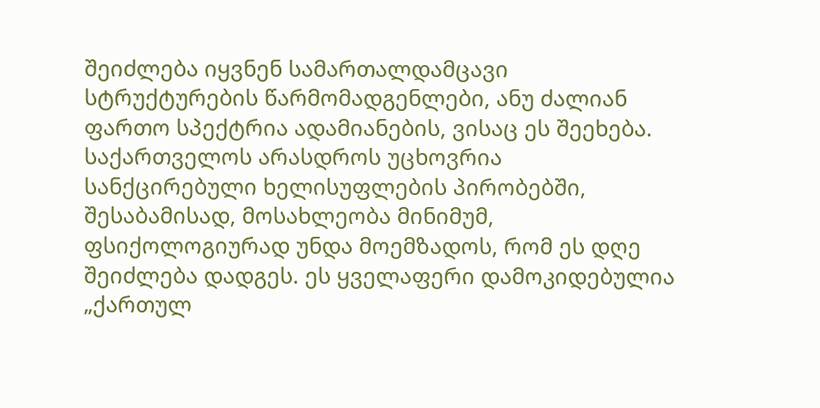შეიძლება იყვნენ სამართალდამცავი სტრუქტურების წარმომადგენლები, ანუ ძალიან ფართო სპექტრია ადამიანების, ვისაც ეს შეეხება. საქართველოს არასდროს უცხოვრია სანქცირებული ხელისუფლების პირობებში, შესაბამისად, მოსახლეობა მინიმუმ, ფსიქოლოგიურად უნდა მოემზადოს, რომ ეს დღე შეიძლება დადგეს. ეს ყველაფერი დამოკიდებულია „ქართულ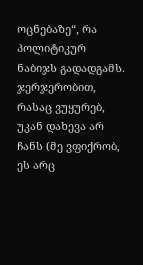ოცნებაზე“, რა პოლიტიკურ ნაბიჯს გადადგამს. ჯერჯერობით, რასაც ვუყურებ, უკან დახევა არ ჩანს (მე ვფიქრობ, ეს არც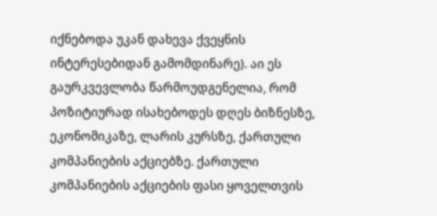იქნებოდა უკან დახევა ქვეყნის ინტერესებიდან გამომდინარე). აი ეს გაურკვევლობა წარმოუდგენელია, რომ პოზიტიურად ისახებოდეს დღეს ბიზნესზე, ეკონომიკაზე, ლარის კურსზე, ქართული კომპანიების აქციებზე. ქართული კომპანიების აქციების ფასი ყოველთვის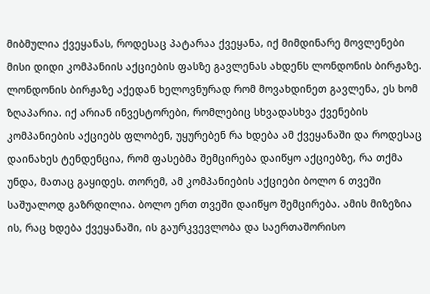მიბმულია ქვეყანას, როდესაც პატარაა ქვეყანა, იქ მიმდინარე მოვლენები მისი დიდი კომპანიის აქციების ფასზე გავლენას ახდენს ლონდონის ბირჟაზე. ლონდონის ბირჟაზე აქედან ხელოვნურად რომ მოვახდინეთ გავლენა, ეს ხომ ზღაპარია. იქ არიან ინვესტორები, რომლებიც სხვადასხვა ქვენების კომპანიების აქციებს ფლობენ, უყურებენ რა ხდება ამ ქვეყანაში და როდესაც დაინახეს ტენდენცია, რომ ფასებმა შემცირება დაიწყო აქციებზე, რა თქმა უნდა, მათაც გაყიდეს. თორემ, ამ კომპანიების აქციები ბოლო 6 თვეში საშუალოდ გაზრდილია. ბოლო ერთ თვეში დაიწყო შემცირება. ამის მიზეზია ის, რაც ხდება ქვეყანაში, ის გაურკვევლობა და საერთაშორისო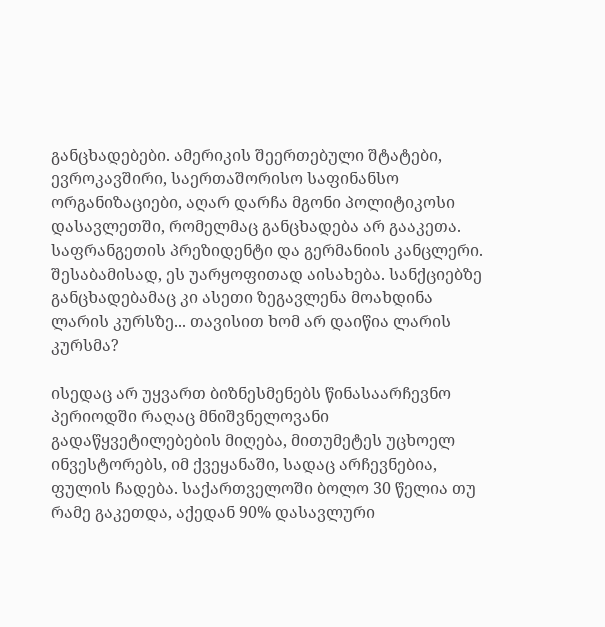განცხადებები. ამერიკის შეერთებული შტატები, ევროკავშირი, საერთაშორისო საფინანსო ორგანიზაციები, აღარ დარჩა მგონი პოლიტიკოსი დასავლეთში, რომელმაც განცხადება არ გააკეთა. საფრანგეთის პრეზიდენტი და გერმანიის კანცლერი. შესაბამისად, ეს უარყოფითად აისახება. სანქციებზე განცხადებამაც კი ასეთი ზეგავლენა მოახდინა ლარის კურსზე... თავისით ხომ არ დაიწია ლარის კურსმა?

ისედაც არ უყვართ ბიზნესმენებს წინასაარჩევნო პერიოდში რაღაც მნიშვნელოვანი გადაწყვეტილებების მიღება, მითუმეტეს უცხოელ ინვესტორებს, იმ ქვეყანაში, სადაც არჩევნებია, ფულის ჩადება. საქართველოში ბოლო 30 წელია თუ რამე გაკეთდა, აქედან 90% დასავლური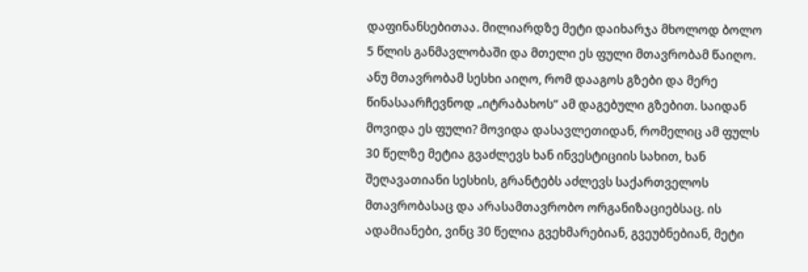დაფინანსებითაა. მილიარდზე მეტი დაიხარჯა მხოლოდ ბოლო 5 წლის განმავლობაში და მთელი ეს ფული მთავრობამ წაიღო. ანუ მთავრობამ სესხი აიღო, რომ დააგოს გზები და მერე წინასაარჩევნოდ „იტრაბახოს“ ამ დაგებული გზებით. საიდან მოვიდა ეს ფული? მოვიდა დასავლეთიდან, რომელიც ამ ფულს 30 წელზე მეტია გვაძლევს ხან ინვესტიციის სახით, ხან შეღავათიანი სესხის, გრანტებს აძლევს საქართველოს მთავრობასაც და არასამთავრობო ორგანიზაციებსაც. ის ადამიანები, ვინც 30 წელია გვეხმარებიან, გვეუბნებიან, მეტი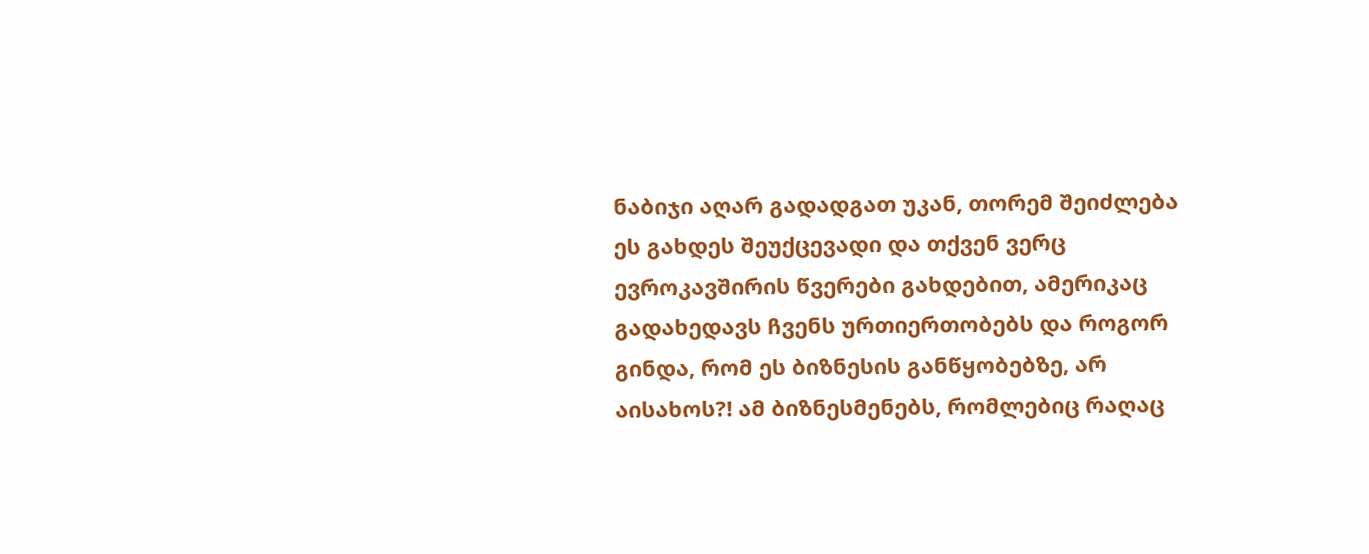ნაბიჯი აღარ გადადგათ უკან, თორემ შეიძლება ეს გახდეს შეუქცევადი და თქვენ ვერც ევროკავშირის წვერები გახდებით, ამერიკაც გადახედავს ჩვენს ურთიერთობებს და როგორ გინდა, რომ ეს ბიზნესის განწყობებზე, არ აისახოს?! ამ ბიზნესმენებს, რომლებიც რაღაც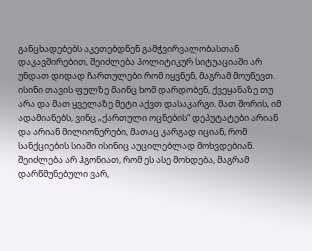განცხადებებს აკეთებდნენ გამჭვირვალობასთან დაკავშირებით, შეიძლება პოლიტიკურ სიტუაციაში არ უნდათ დიდად ჩართულები რომ იყვნენ, მაგრამ მოუწევთ. ისინი თავის ფულზე მაინც ხომ დარდობენ, ქვეყანაზე თუ არა და მათ ყველაზე მეტი აქვთ დასაკარგი. მათ შორის, იმ ადამიანებს, ვინც „ქართული ოცნების“ დეპუტატები არიან და არიან მილიონერები, მათაც კარგად იციან, რომ სანქციების სიაში ისინიც აუცილებლად მოხვდებიან. შეიძლება არ ჰგონიათ, რომ ეს ასე მოხდება, მაგრამ დარწმუნებული ვარ,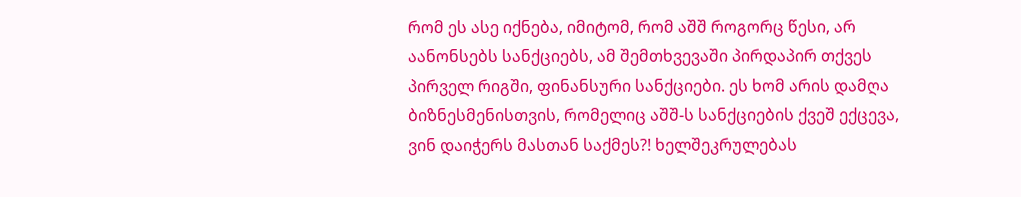რომ ეს ასე იქნება, იმიტომ, რომ აშშ როგორც წესი, არ აანონსებს სანქციებს, ამ შემთხვევაში პირდაპირ თქვეს პირველ რიგში, ფინანსური სანქციები. ეს ხომ არის დამღა ბიზნესმენისთვის, რომელიც აშშ-ს სანქციების ქვეშ ექცევა, ვინ დაიჭერს მასთან საქმეს?! ხელშეკრულებას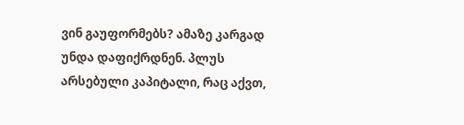ვინ გაუფორმებს? ამაზე კარგად უნდა დაფიქრდნენ. პლუს არსებული კაპიტალი, რაც აქვთ,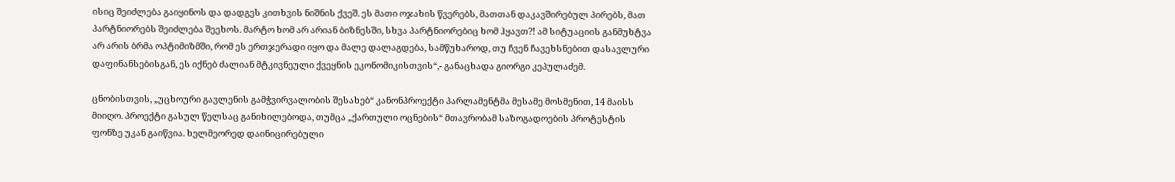ისიც შეიძლება გაიყინოს და დადგეს კითხვის ნიშნის ქვეშ. ეს მათი ოჯახის წვერებს, მათთან დაკავშირებულ პირებს, მათ პარტნიორებს შეიძლება შეეხოს. მარტო ხომ არ არიან ბიზნესში, სხვა პარტნიორებიც ხომ ჰყავთ?! ამ სიტუაციის განმუხტვა არ არის ბრმა ოპტიმიზმში, რომ ეს ერთჯერადი იყო და მალე დალაგდება, სამწუხაროდ, თუ ჩვენ ჩავეხსნებით დასავლური დაფინანსებისგან, ეს იქნებ ძალიან მტკივნეული ქვეყნის ეკონომიკისთვის“,- განაცხადა გიორგი კეპულაძემ.

ცნობისთვის, „უცხოური გავლენის გამჭვირვალობის შესახებ“ კანონპროექტი პარლამენტმა მესამე მოსმენით, 14 მაისს მიიღო. პროექტი გასულ წელსაც განიხილებოდა, თუმცა „ქართული ოცნების“ მთავრობამ საზოგადოების პროტესტის ფონზე უკან გაიწვია. ხელმეორედ დაინიცირებული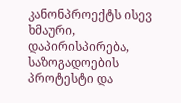კანონპროექტს ისევ ხმაური, დაპირისპირება, საზოგადოების პროტესტი და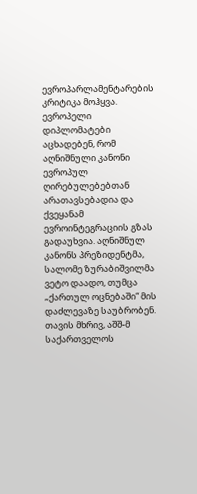ევროპარლამენტარების კრიტიკა მოჰყვა. ევროპელი დიპლომატები აცხადებენ, რომ აღნიშნული კანონი ევროპულ ღირებულებებთან არათავსებადია და ქვეყანამ ევროინტეგრაციის გზას გადაუხვია. აღნიშნულ კანონს პრეზიდენტმა, სალომე ზურაბიშვილმა ვეტო დაადო, თუმცა „ქართულ ოცნებაში“ მის დაძლევაზე საუბრობენ. თავის მხრივ, აშშ-მ საქართველოს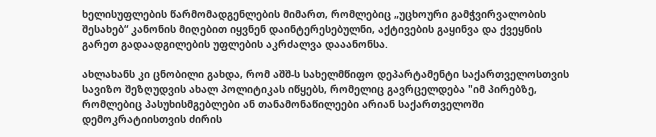ხელისუფლების წარმომადგენლების მიმართ, რომლებიც „უცხოური გამჭვირვალობის შესახებ“ კანონის მიღებით იყვნენ დაინტერესებულნი, აქტივების გაყინვა და ქვეყნის გარეთ გადაადგილების უფლების აკრძალვა დააანონსა.

ახლახანს კი ცნობილი გახდა, რომ აშშ-ს სახელმწიფო დეპარტამენტი საქართველოსთვის სავიზო შეზღუდვის ახალ პოლიტიკას იწყებს, რომელიც გავრცელდება "იმ პირებზე, რომლებიც პასუხისმგებლები ან თანამონაწილეები არიან საქართველოში დემოკრატიისთვის ძირის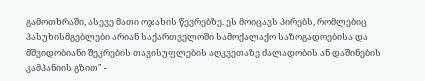გამოთხრაში, ასევე მათი ოჯახის წევრებზე. ეს მოიცავს პირებს, რომლებიც პასუხისმგებლები არიან საქართველოში სამოქალაქო საზოგადოებისა და მშვიდობიანი შეკრების თავისუფლების აღკვეთაზე ძალადობის ან დაშინების კამპანიის გზით" -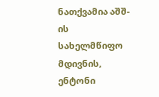ნათქვამია აშშ-ის სახელმწიფო მდივნის, ენტონი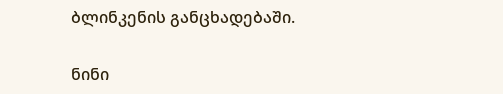ბლინკენის განცხადებაში.

ნინი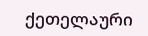ქეთელაური